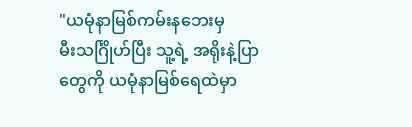"ယမုံနာမြစ်ကမ်းနဘေးမှ
မီးသင်္ဂြိုဟ်ပြီး သူ့ရဲ့ အရိုးနဲ့ပြာတွေကို ယမုံနာမြစ်ရေထဲမှာ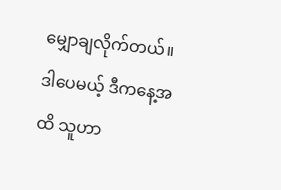မျှောချလိုက်တယ်။ ဒါပေမယ့် ဒီကနေ့အထိ သူဟာ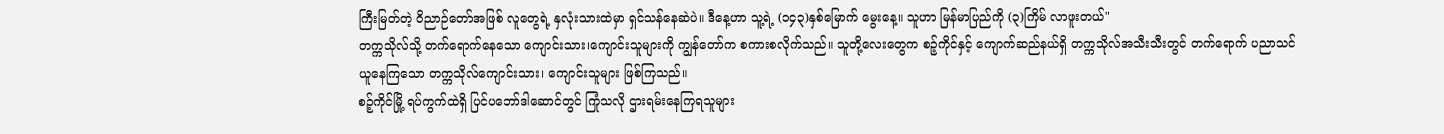ကြီးမြတ်တဲ့ ဝိညာဉ်တော်အဖြစ် လူတွေရဲ့ နှလုံးသားထဲမှာ ရှင်သန်နေဆဲပဲ။ ဒီနေ့ဟာ သူ့ရဲ့ (၁၄၃)နှစ်မြောက် မွေးနေ့။ သူဟာ မြန်မာပြည်ကို (၃)ကြိမ် လာဖူးတယ်"
တက္ကသိုလ်သို့ တက်ရောက်နေသော ကျောင်းသား၊ကျောင်းသူများကို ကျွန်တော်က စကားစလိုက်သည်။ သူတို့လေးတွေက စဉ့်ကိုင်နှင့် ကျောက်ဆည်နယ်ရှိ တက္ကသိုလ်အသီးသီးတွင် တက်ရောက် ပညာသင်ယူနေကြသော တက္ကသိုလ်ကျောင်းသား၊ ကျောင်းသူများ ဖြစ်ကြသည်။
စဉ့်ကိုင်မြို့ ရပ်ကွက်ထဲရှိ ပြင်ပဘော်ဒါဆောင်တွင် ကြုံသလို ဌားရမ်းနေကြရသူများ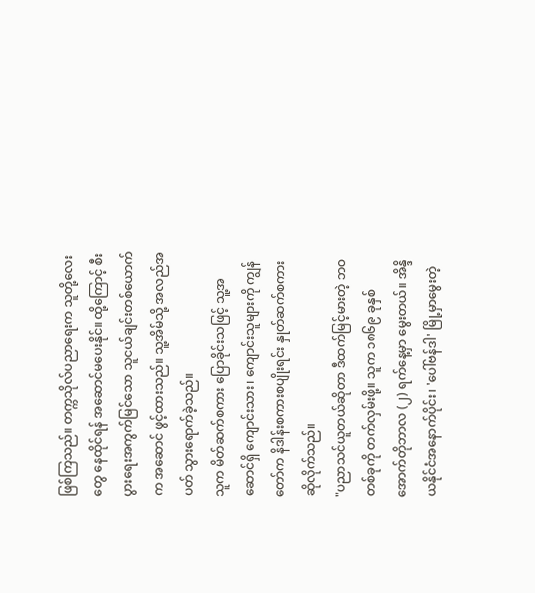ဖြစ်ကြသည်။ တက္ကသိုလ်ပညာရေးက သူတို့လေးတွေ နေထိုင်ရန် အဆောင်မပေးနိုင်။ ထို့ကြောင့် စီးပွားရေးအကွက်မြင်သော သူငယ်ချင်းတစ်ယောက်က အဆောင် ဖွင့်ထားသည်။ သူ့အိမ်သို့ အလည်အပတ် သွားရောက်ခဲ့သည်။
သူက မိတ်ဆက်စကား ပြောခိုင်းသဖြင့် သူ့အဆောင်ရှိ ကျောင်းသား၊ ကျောင်းသူများကို ကျွန်တော်က နိဒါန်းစကားစပျိုးရင်း နှုတ်ဆက်စကားဆိုလိုက်သည်။
"ပညာသင်ယူတယ်ဆိုတာ ဒီထက်မြင့်မားတဲ့ ဘဝတစ်ခုကို တက်လှမ်းဖို့။ သူက ၁၈၆၉ ခုနှစ် အောက်တိုဘာလ (၂) ရက်နေ့မှာ မွေးတယ်။ အိန္ဒိယနိုင်ငံအနောက်ပိုင်း၊ 'ပေါ်ဗန်ဒါ' မြို့မှာမွေးတဲ့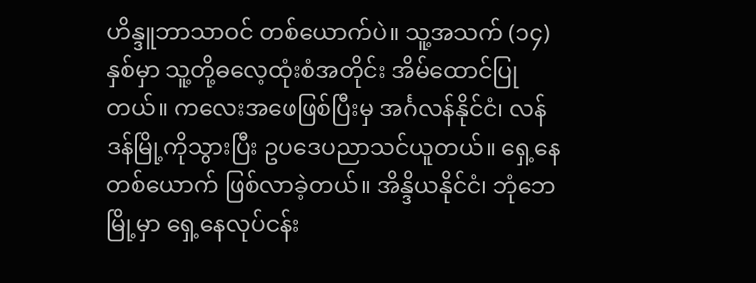ဟိန္ဒူဘာသာဝင် တစ်ယောက်ပဲ။ သူ့အသက် (၁၄) နှစ်မှာ သူ့တို့ဓလေ့ထုံးစံအတိုင်း အိမ်ထောင်ပြုတယ်။ ကလေးအဖေဖြစ်ပြီးမှ အင်္ဂလန်နိုင်ငံ၊ လန်ဒန်မြို့ကိုသွားပြီး ဥပဒေပညာသင်ယူတယ်။ ရှေ့နေတစ်ယောက် ဖြစ်လာခဲ့တယ်။ အိန္ဒိယနိုင်ငံ၊ ဘုံဘေမြို့မှာ ရှေ့နေလုပ်ငန်း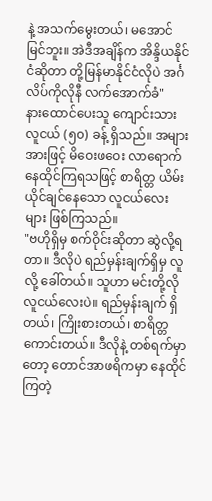နဲ့ အသက်မွေးတယ်၊ မအောင်မြင်ဘူး။ အဲဒီအချိန်က အိန္ဒိယနိုင်ငံဆိုတာ တို့မြန်မာနိုင်ငံလိုပဲ အင်္ဂလိပ်ကိုလိုနီ လက်အောက်ခံ"
နားထောင်ပေးသူ ကျောင်းသားလူငယ် (၅၀) ခန့် ရှိသည်။ အများအားဖြင့် မိဝေးဖဝေး လာရောက်နေထိုင်ကြရသဖြင့် စာရိတ္တ ယိမ်းယိုင်ချင်နေသော လူငယ်လေးများ ဖြစ်ကြသည်။
"ဗဟိုရှိမှ စက်ဝိုင်းဆိုတာ ဆွဲလို့ရတာ။ ဒီလိုပဲ ရည်မှန်းချက်ရှိမှ လူလို့ ခေါ်တယ်။ သူဟာ မင်းတို့လို လူငယ်လေးပဲ။ ရည်မှန်းချက် ရှိတယ်၊ ကြိုးစားတယ်၊ စာရိတ္တကောင်းတယ်။ ဒီလိုနဲ့ တစ်ရက်မှာတော့ တောင်အာဖရိကမှာ နေထိုင်ကြတဲ့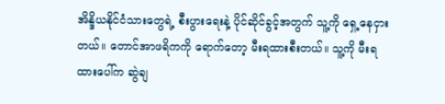အိန္ဒိယနိုင်ငံသားတွေရဲ့ စီးပွားရေးနဲ့ ပိုင်ဆိုင်ခွင့်အတွက် သူ့ကို ရှေ့နေငှားတယ်။ တောင်အာဖရိကကို ရောက်တော့ မီးရထားစီးတယ်။ သူ့ကို မီးရထားပေါ်က ဆွဲချ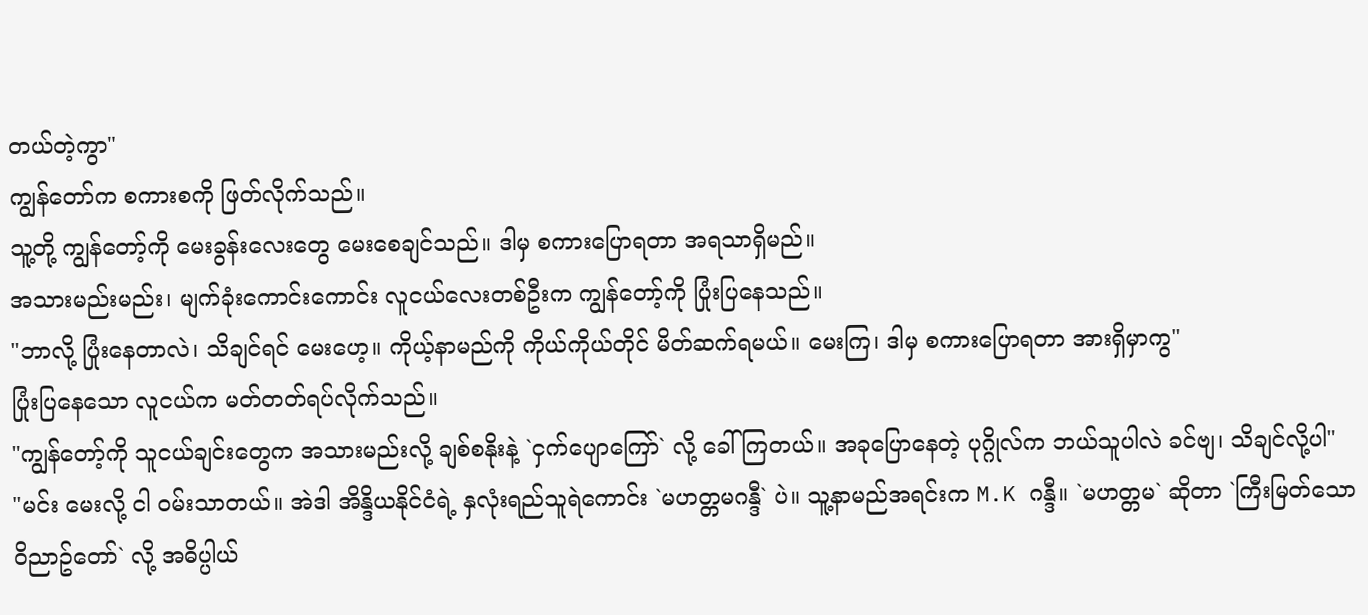တယ်တဲ့ကွာ"
ကျွန်တော်က စကားစကို ဖြတ်လိုက်သည်။
သူ့တို့ ကျွန်တော့်ကို မေးခွန်းလေးတွေ မေးစေချင်သည်။ ဒါမှ စကားပြောရတာ အရသာရှိမည်။
အသားမည်းမည်း၊ မျက်ခုံးကောင်းကောင်း လူငယ်လေးတစ်ဦးက ကျွန်တော့်ကို ပြုံးပြနေသည်။
"ဘာလို့ ပြုံးနေတာလဲ၊ သိချင်ရင် မေးဟေ့။ ကိုယ့်နာမည်ကို ကိုယ်ကိုယ်တိုင် မိတ်ဆက်ရမယ်။ မေးကြ၊ ဒါမှ စကားပြောရတာ အားရှိမှာကွ"
ပြုံးပြနေသော လူငယ်က မတ်တတ်ရပ်လိုက်သည်။
"ကျွန်တော့်ကို သူငယ်ချင်းတွေက အသားမည်းလို့ ချစ်စနိုးနဲ့ `ငှက်ပျောကြော်` လို့ ခေါ်ကြတယ်။ အခုပြောနေတဲ့ ပုဂ္ဂိုလ်က ဘယ်သူပါလဲ ခင်ဗျ၊ သိချင်လို့ပါ"
"မင်း မေးလို့ ငါ ဝမ်းသာတယ်။ အဲဒါ အိန္ဒိယနိုင်ငံရဲ့ နှလုံးရည်သူရဲကောင်း `မဟတ္တမဂန္ဒီ` ပဲ။ သူ့နာမည်အရင်းက M.K ဂန္ဒီ။ `မဟတ္တမ` ဆိုတာ `ကြီးမြတ်သော ဝိညာဥ်တော်` လို့ အဓိပ္ပါယ်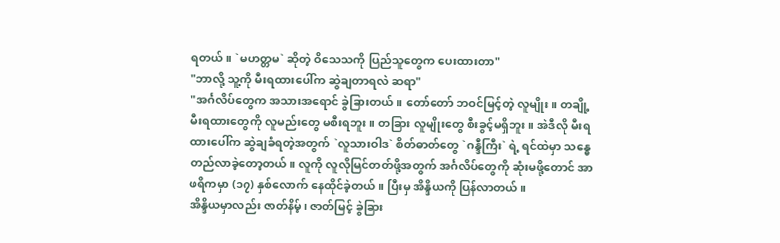ရတယ်။ `မဟတ္တမ` ဆိုတဲ့ ဝိသေသကို ပြည်သူတွေက ပေးထားတာ"
"ဘာလို့ သူ့ကို မီးရထားပေါ်က ဆွဲချတာရလဲ ဆရာ"
"အင်္ဂလိပ်တွေက အသားအရောင် ခွဲခြားတယ်။ တော်တော် ဘဝင်မြင့်တဲ့ လူမျိုး။ တချို့မီးရထားတွေကို လူမည်းတွေ မစီးရဘူး။ တခြား လူမျိုးတွေ စီးခွင့်မရှိဘူး။ အဲဒီလို မီးရထားပေါ်က ဆွဲချခံရတဲ့အတွက် `လူသားဝါဒ` စိတ်ဓာတ်တွေ `ဂန္ဒီကြီး` ရဲ့ ရင်ထဲမှာ သန္ဓေ တည်လာခဲ့တော့တယ်။ လူကို လူလိုမြင်တတ်ဖို့အတွက် အင်္ဂလိပ်တွေကို ဆုံးမဖို့တောင် အာဖရိကမှာ (၁၇) နှစ်လောက် နေထိုင်ခဲ့တယ်။ ပြီးမှ အိန္ဒိယကို ပြန်လာတယ်။
အိန္ဒိယမှာလည်း ဇာတ်နိမ့်၊ ဇာတ်မြင့် ခွဲခြား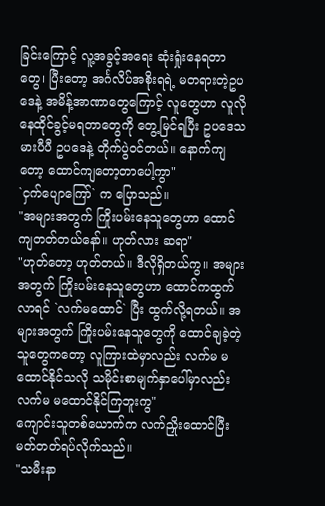ခြင်းကြောင့် လူ့အခွင့်အရေး ဆုံးရှုံးနေရတာတွေ၊ ပြီးတော့ အင်္ဂလိပ်အစိုးရရဲ့ မတရားတဲ့ဥပဒေနဲ့ အမိန့်အာဏာတွေကြောင့် လူတွေဟာ လူလိုနေထိုင်ခွင့်မရတာတွေကို တွေ့မြင်ရပြီး ဥပဒေသမားပီပီ ဥပဒေနဲ့ တိုက်ပွဲဝင်တယ်။ နောက်ကျတော့ ထောင်ကျတော့တာပေါ့ကွာ"
`ငှက်ပျောကြော်` က ပြောသည်။
"အများအတွက် ကြိုးပမ်းနေသူတွေဟာ ထောင်ကျတတ်တယ်နော်။ ဟုတ်လား ဆရာ"
"ဟုတ်တော့ ဟုတ်တယ်။ ဒီလိုရှိတယ်ကွ။ အများအတွက် ကြိုးပမ်းနေသူတွေဟာ ထောင်ကထွက်လာရင် `လက်မထောင်` ပြီး ထွက်လို့ရတယ်။ အများအတွက် ကြိုးပမ်းနေသူတွေကို ထောင်ချခဲ့တဲ့သူတွေကတော့ လူကြားထဲမှာလည်း လက်မ မထောင်နိုင်သလို သမိုင်းစာမျက်နှာပေါ်မှာလည်း လက်မ မထောင်နိုင်ကြဘူးကွ"
ကျောင်းသူတစ်ယောက်က လက်ညှိုးထောင်ပြီး မတ်တတ်ရပ်လိုက်သည်။
"သမီးနာ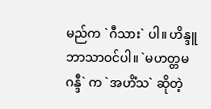မည်က `ဂီသား` ပါ။ ဟိန္ဒူဘာသာဝင်ပါ။ `မဟတ္တမဂန္ဒီ` က `အဟိံသ` ဆိုတဲ့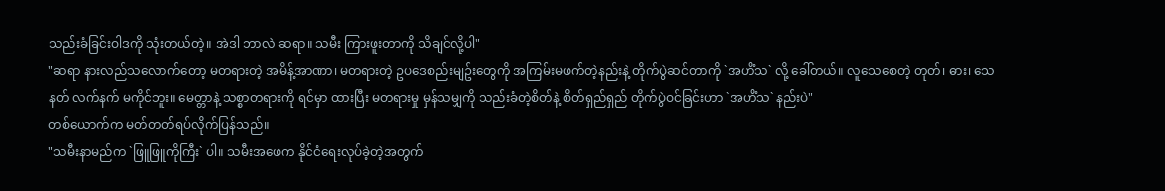သည်းခံခြင်းဝါဒကို သုံးတယ်တဲ့။ အဲဒါ ဘာလဲ ဆရာ။ သမီး ကြားဖူးတာကို သိချင်လို့ပါ"
"ဆရာ နားလည်သလောက်တော့ မတရားတဲ့ အမိန့်အာဏာ၊ မတရားတဲ့ ဥပဒေစည်းမျဥ်းတွေကို အကြမ်းမဖက်တဲ့နည်းနဲ့ တိုက်ပွဲဆင်တာကို `အဟိံသ` လို့ ခေါ်တယ်။ လူသေစေတဲ့ တုတ်၊ ဓား၊ သေနတ် လက်နက် မကိုင်ဘူး။ မေတ္တာနဲ့ သစ္စာတရားကို ရင်မှာ ထားပြီး မတရားမှု မှန်သမျှကို သည်းခံတဲ့စိတ်နဲ့ စိတ်ရှည်ရှည် တိုက်ပွဲဝင်ခြင်းဟာ `အဟိံသ` နည်းပဲ"
တစ်ယောက်က မတ်တတ်ရပ်လိုက်ပြန်သည်။
"သမီးနာမည်က `ဖြူဖြူကိုကြီး` ပါ။ သမီးအဖေက နိုင်ငံရေးလုပ်ခဲ့တဲ့အတွက်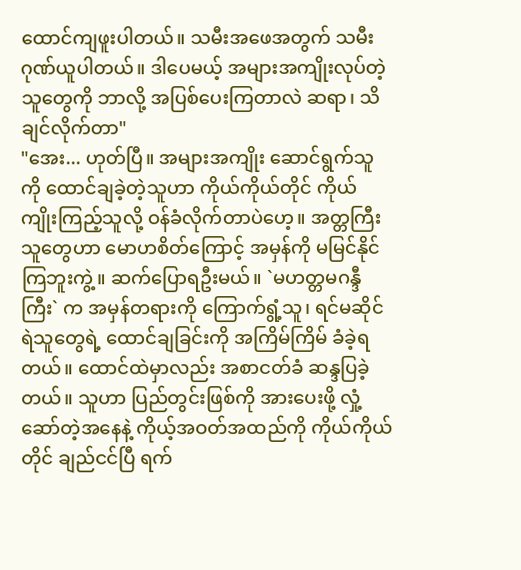ထောင်ကျဖူးပါတယ်။ သမီးအဖေအတွက် သမီးဂုဏ်ယူပါတယ်။ ဒါပေမယ့် အများအကျိုးလုပ်တဲ့သူတွေကို ဘာလို့ အပြစ်ပေးကြတာလဲ ဆရာ၊ သိချင်လိုက်တာ"
"အေး... ဟုတ်ပြီ။ အများအကျိုး ဆောင်ရွက်သူကို ထောင်ချခဲ့တဲ့သူဟာ ကိုယ်ကိုယ်တိုင် ကိုယ်ကျိုးကြည့်သူလို့ ဝန်ခံလိုက်တာပဲဟေ့။ အတ္တကြီးသူတွေဟာ မောဟစိတ်ကြောင့် အမှန်ကို မမြင်နိုင်ကြဘူးကွဲ့။ ဆက်ပြောရဦးမယ်။ `မဟတ္တမဂန္ဒီကြီး` က အမှန်တရားကို ကြောက်ရွံ့သူ၊ ရင်မဆိုင်ရဲသူတွေရဲ့ ထောင်ချခြင်းကို အကြိမ်ကြိမ် ခံခဲ့ရတယ်။ ထောင်ထဲမှာလည်း အစာငတ်ခံ ဆန္ဒပြခဲ့တယ်။ သူဟာ ပြည်တွင်းဖြစ်ကို အားပေးဖို့ လှုံ့ဆော်တဲ့အနေနဲ့ ကိုယ့်အဝတ်အထည်ကို ကိုယ်ကိုယ်တိုင် ချည်ငင်ပြီ ရက်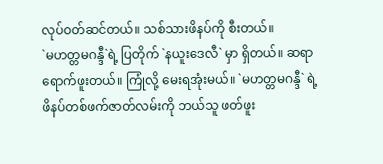လုပ်ဝတ်ဆင်တယ်။ သစ်သားဖိနပ်ကို စီးတယ်။
`မဟတ္တမဂန္ဒီ`ရဲ့ ပြတိုက် `နယူးဒေလီ` မှာ ရှိတယ်။ ဆရာ ရောက်ဖူးတယ်။ ကြုံလို့ မေးရအုံးမယ်။ `မဟတ္တမဂန္ဒီ` ရဲ့ ဖိနပ်တစ်ဖက်ဇာတ်လမ်းကို ဘယ်သူ ဖတ်ဖူး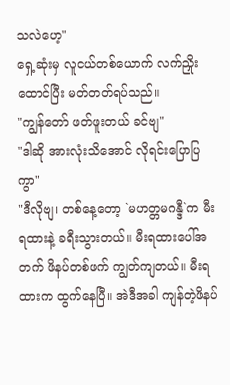သလဲဟေ့"
ရှေ့ဆုံးမှ လူငယ်တစ်ယောက် လက်ညှိုးထောင်ပြီး မတ်တတ်ရပ်သည်။
"ကျွန်တော် ဖတ်ဖူးတယ် ခင်ဗျ"
"ဒါဆို အားလုံးသိအောင် လိုရင်းပြောပြကွာ"
"ဒီလိုဗျ၊ တစ်နေ့တော့ `မဟတ္တမဂန္ဒီ`က မီးရထားနဲ့ ခရီးသွားတယ်။ မီးရထားပေါ်အတက် ဖိနပ်တစ်ဖက် ကျွတ်ကျတယ်။ မီးရထားက ထွက်နေပြီ။ အဲဒီအခါ ကျန်တဲ့ဖိနပ်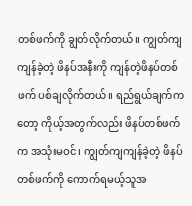တစ်ဖက်ကို ချွတ်လိုက်တယ်။ ကျွတ်ကျကျန်ခဲ့တဲ့ ဖိနပ်အနီးကို ကျန်တဲ့ဖိနပ်တစ်ဖက် ပစ်ချလိုက်တယ်။ ရည်ရွယ်ချက်ကတော့ ကိုယ့်အတွက်လည်း ဖိနပ်တစ်ဖက်က အသုံးမဝင်၊ ကျွတ်ကျကျန်ခဲ့တဲ့ ဖိနပ်တစ်ဖက်ကို ကောက်ရမယ့်သူအ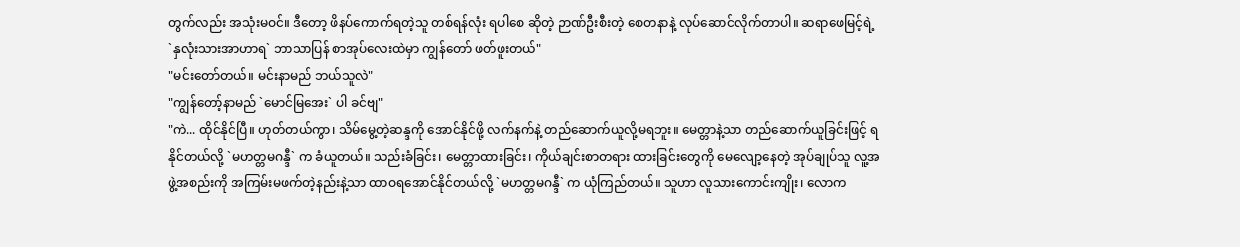တွက်လည်း အသုံးမဝင်။ ဒီတော့ ဖိနပ်ကောက်ရတဲ့သူ တစ်ရန်လုံး ရပါစေ ဆိုတဲ့ ဉာဏ်ဦးစီးတဲ့ စေတနာနဲ့ လုပ်ဆောင်လိုက်တာပါ။ ဆရာဖေမြင့်ရဲ့ `နှလုံးသားအာဟာရ` ဘာသာပြန် စာအုပ်လေးထဲမှာ ကျွန်တော် ဖတ်ဖူးတယ်"
"မင်းတော်တယ်။ မင်းနာမည် ဘယ်သူလဲ"
"ကျွန်တော့်နာမည် `မောင်မြအေး` ပါ ခင်ဗျ"
"ကဲ... ထိုင်နိုင်ပြီ။ ဟုတ်တယ်ကွာ၊ သိမ်မွေ့တဲ့ဆန္ဒကို အောင်နိုင်ဖို့ လက်နက်နဲ့ တည်ဆောက်ယူလို့မရဘူး။ မေတ္တာနဲ့သာ တည်ဆောက်ယူခြင်းဖြင့် ရနိုင်တယ်လို့ `မဟတ္တမဂန္ဒီ` က ခံယူတယ်။ သည်းခံခြင်း၊ မေတ္တာထားခြင်း၊ ကိုယ်ချင်းစာတရား ထားခြင်းတွေကို မေလျော့နေတဲ့ အုပ်ချုပ်သူ လူ့အဖွဲ့အစည်းကို အကြမ်းမဖက်တဲ့နည်းနဲ့သာ ထာဝရအောင်နိုင်တယ်လို့ `မဟတ္တမဂန္ဒီ` က ယုံကြည်တယ်။ သူဟာ လူသားကောင်းကျိုး၊ လောက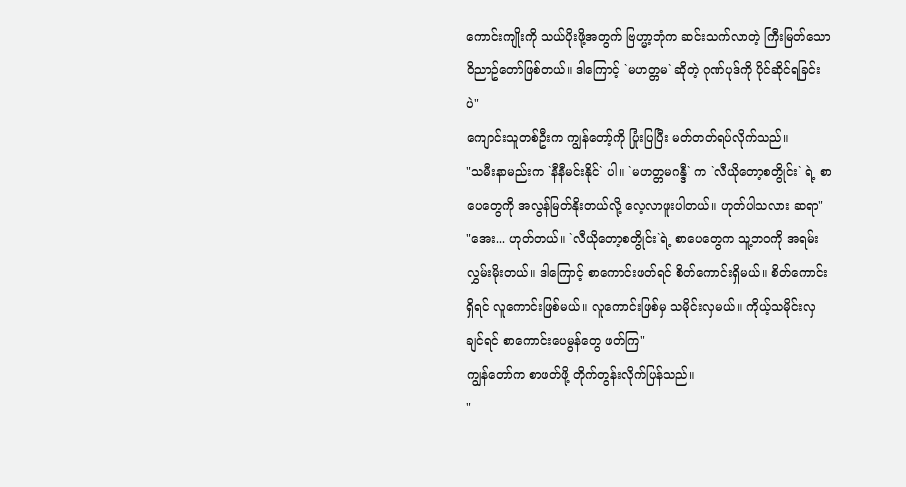ကောင်းကျိုးကို သယ်ပိုးဖို့အတွက် ဗြဟ္မာ့ဘုံက ဆင်းသက်လာတဲ့ ကြီးမြတ်သောဝိညာဥ်တော်ဖြစ်တယ်။ ဒါကြောင့် `မဟတ္တမ` ဆိုတဲ့ ဂုဏ်ပုဒ်ကို ပိုင်ဆိုင်ရခြင်းပဲ"
ကျောင်းသူတစ်ဦးက ကျွန်တော့်ကို ပြုံးပြပြီး မတ်တတ်ရပ်လိုက်သည်။
"သမီးနာမည်းက `နီနီမင်းနိုင်` ပါ။ `မဟတ္တမဂန္ဒီ` က `လီယိုတော့စတွိုင်း` ရဲ့ စာပေတွေကို အလွန်မြတ်နိုးတယ်လို့ လေ့လာဖူးပါတယ်။ ဟုတ်ပါသလား ဆရာ"
"အေး... ဟုတ်တယ်။ `လီယိုတော့စတွိုင်း`ရဲ့ စာပေတွေက သူ့ဘဝကို အရမ်းလွှမ်းမိုးတယ်။ ဒါကြောင့် စာကောင်းဖတ်ရင် စိတ်ကောင်းရှိမယ်။ စိတ်ကောင်းရှိရင် လူကောင်းဖြစ်မယ်။ လူကောင်းဖြစ်မှ သမိုင်းလှမယ်။ ကိုယ့်သမိုင်းလှချင်ရင် စာကောင်းပေမွန်တွေ ဖတ်ကြ"
ကျွန်တော်က စာဖတ်ဖို့ တိုက်တွန်းလိုက်ပြန်သည်။
"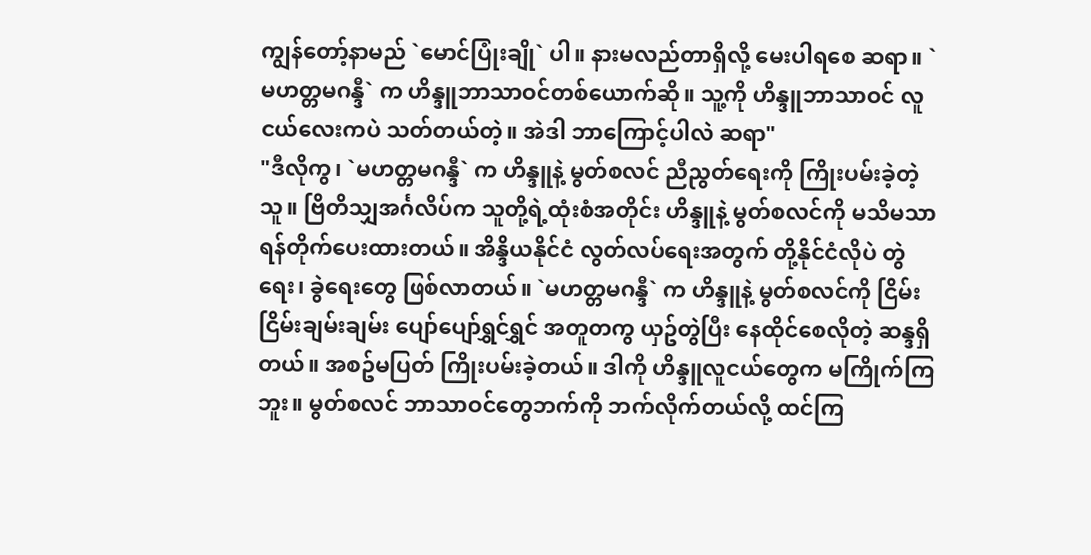ကျွန်တော့်နာမည် `မောင်ပြုံးချို` ပါ။ နားမလည်တာရှိလို့ မေးပါရစေ ဆရာ။ `မဟတ္တမဂန္ဒီ` က ဟိန္ဒူဘာသာဝင်တစ်ယောက်ဆို။ သူ့ကို ဟိန္ဒူဘာသာဝင် လူငယ်လေးကပဲ သတ်တယ်တဲ့။ အဲဒါ ဘာကြောင့်ပါလဲ ဆရာ"
"ဒီလိုကွ၊ `မဟတ္တမဂန္ဒီ` က ဟိန္ဒူနဲ့ မွတ်စလင် ညီညွတ်ရေးကို ကြိုးပမ်းခဲ့တဲ့သူ။ ဗြိတိသျှအင်္ဂလိပ်က သူတို့ရဲ့ထုံးစံအတိုင်း ဟိန္ဒူနဲ့ မွတ်စလင်ကို မသိမသာ ရန်တိုက်ပေးထားတယ်။ အိန္ဒိယနိုင်ငံ လွတ်လပ်ရေးအတွက် တို့နိုင်ငံလိုပဲ တွဲရေး၊ ခွဲရေးတွေ ဖြစ်လာတယ်။ `မဟတ္တမဂန္ဒီ` က ဟိန္ဒူနဲ့ မွတ်စလင်ကို ငြိမ်းငြိမ်းချမ်းချမ်း ပျော်ပျော်ရွှင်ရွှင် အတူတကွ ယှဥ်တွဲပြီး နေထိုင်စေလိုတဲ့ ဆန္ဒရှိတယ်။ အစဥ်မပြတ် ကြိုးပမ်းခဲ့တယ်။ ဒါကို ဟိန္ဒူလူငယ်တွေက မကြိုက်ကြဘူး။ မွတ်စလင် ဘာသာဝင်တွေဘက်ကို ဘက်လိုက်တယ်လို့ ထင်ကြ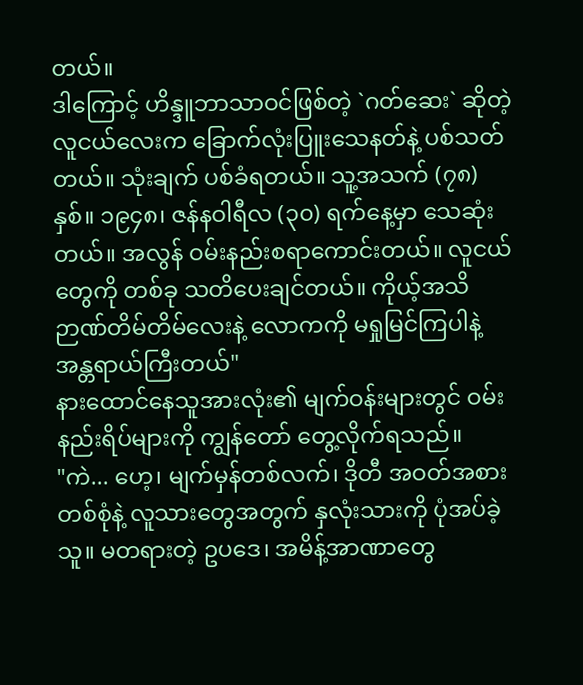တယ်။
ဒါကြောင့် ဟိန္ဒူဘာသာဝင်ဖြစ်တဲ့ `ဂတ်ဆေး` ဆိုတဲ့ လူငယ်လေးက ခြောက်လုံးပြူးသေနတ်နဲ့ ပစ်သတ်တယ်။ သုံးချက် ပစ်ခံရတယ်။ သူ့အသက် (၇၈) နှစ်။ ၁၉၄၈၊ ဇန်နဝါရီလ (၃၀) ရက်နေ့မှာ သေဆုံးတယ်။ အလွန် ဝမ်းနည်းစရာကောင်းတယ်။ လူငယ်တွေကို တစ်ခု သတိပေးချင်တယ်။ ကိုယ့်အသိဉာဏ်တိမ်တိမ်လေးနဲ့ လောကကို မရှုမြင်ကြပါနဲ့ အန္တရာယ်ကြီးတယ်"
နားထောင်နေသူအားလုံး၏ မျက်ဝန်းများတွင် ဝမ်းနည်းရိပ်များကို ကျွန်တော် တွေ့လိုက်ရသည်။
"ကဲ... ဟေ့၊ မျက်မှန်တစ်လက်၊ ဒိုတီ အဝတ်အစားတစ်စုံနဲ့ လူသားတွေအတွက် နှလုံးသားကို ပုံအပ်ခဲ့သူ။ မတရားတဲ့ ဥပဒေ၊ အမိန့်အာဏာတွေ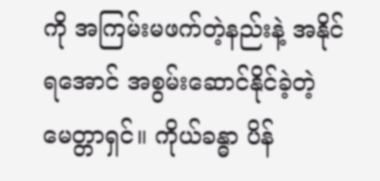ကို အကြမ်းမဖက်တဲ့နည်းနဲ့ အနိုင်ရအောင် အစွမ်းဆောင်နိုင်ခဲ့တဲ့ မေတ္တာရှင်။ ကိုယ်ခန္ဓာ ပိန်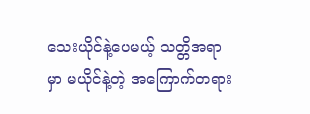သေးယိုင်နဲ့ပေမယ့် သတ္တိအရာမှာ မယိုင်နဲ့တဲ့ အကြောက်တရား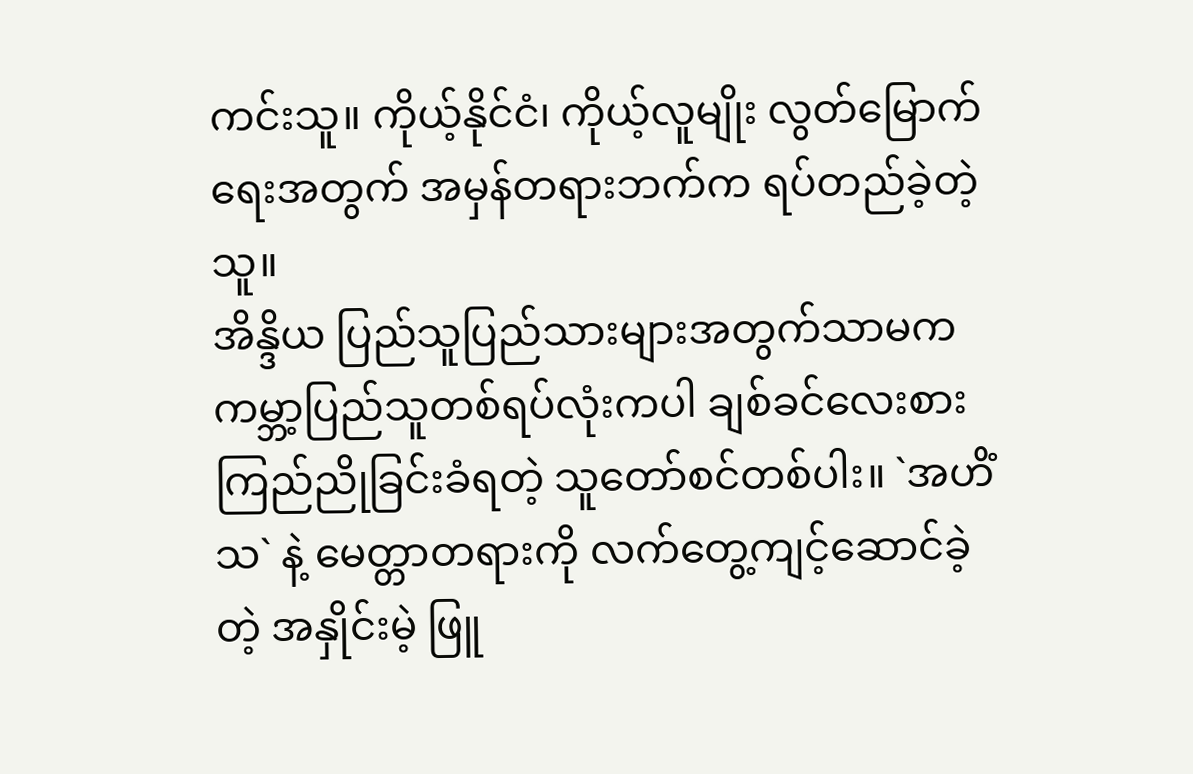ကင်းသူ။ ကိုယ့်နိုင်ငံ၊ ကိုယ့်လူမျိုး လွတ်မြောက်ရေးအတွက် အမှန်တရားဘက်က ရပ်တည်ခဲ့တဲ့သူ။
အိန္ဒိယ ပြည်သူပြည်သားများအတွက်သာမက ကမ္ဘာ့ပြည်သူတစ်ရပ်လုံးကပါ ချစ်ခင်လေးစား ကြည်ညိုခြင်းခံရတဲ့ သူတော်စင်တစ်ပါး။ `အဟိံသ` နဲ့ မေတ္တာတရားကို လက်တွေ့ကျင့်ဆောင်ခဲ့တဲ့ အနှိုင်းမဲ့ ဖြူ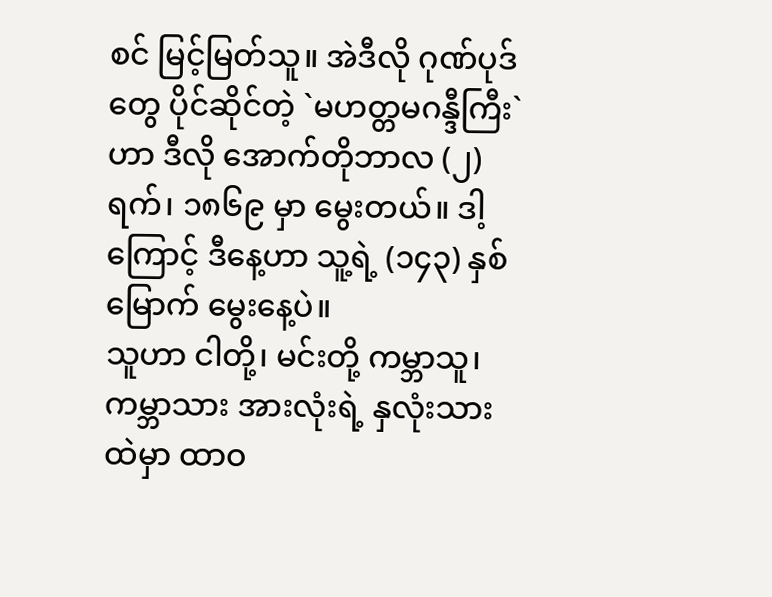စင် မြင့်မြတ်သူ။ အဲဒီလို ဂုဏ်ပုဒ်တွေ ပိုင်ဆိုင်တဲ့ `မဟတ္တမဂန္ဒီကြီး` ဟာ ဒီလို အောက်တိုဘာလ (၂) ရက်၊ ၁၈၆၉ မှာ မွေးတယ်။ ဒါ့ကြောင့် ဒီနေ့ဟာ သူ့ရဲ့ (၁၄၃) နှစ်မြောက် မွေးနေ့ပဲ။
သူဟာ ငါတို့၊ မင်းတို့ ကမ္ဘာသူ၊ ကမ္ဘာသား အားလုံးရဲ့ နှလုံးသားထဲမှာ ထာဝ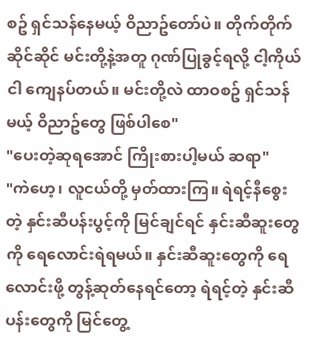စဥ် ရှင်သန်နေမယ့် ဝိညာဥ်တော်ပဲ။ တိုက်တိုက်ဆိုင်ဆိုင် မင်းတို့နဲ့အတူ ဂုဏ်ပြုခွင့်ရလို့ ငါ့ကိုယ်ငါ ကျေနပ်တယ်။ မင်းတို့လဲ ထာဝစဥ် ရှင်သန်မယ့် ဝိညာဥ်တွေ ဖြစ်ပါစေ"
"ပေးတဲ့ဆုရအောင် ကြိုးစားပါ့မယ် ဆရာ"
"ကဲဟေ့၊ လူငယ်တို့ မှတ်ထားကြ။ ရဲရင့်နီစွေးတဲ့ နှင်းဆီပန်းပွင့်ကို မြင်ချင်ရင် နှင်းဆီဆူးတွေကို ရေလောင်းရဲရမယ်။ နှင်းဆီဆူးတွေကို ရေလောင်းဖို့ တွန့်ဆုတ်နေရင်တော့ ရဲရင့်တဲ့ နှင်းဆီပန်းတွေကို မြင်တွေ့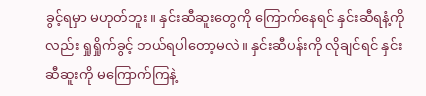ခွင့်ရမှာ မဟုတ်ဘူး။ နှင်းဆီဆူးတွေကို ကြောက်နေရင် နှင်းဆီရနံ့ကိုလည်း ရှုရှိုက်ခွင့် ဘယ်ရပါတော့မလဲ။ နှင်းဆီပန်းကို လိုချင်ရင် နှင်းဆီဆူးကို မကြောက်ကြနဲ့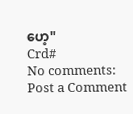ဟေ့"
Crd#
No comments:
Post a Comment